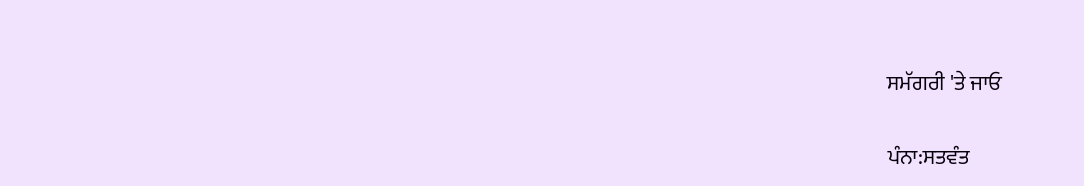ਸਮੱਗਰੀ 'ਤੇ ਜਾਓ

ਪੰਨਾ:ਸਤਵੰਤ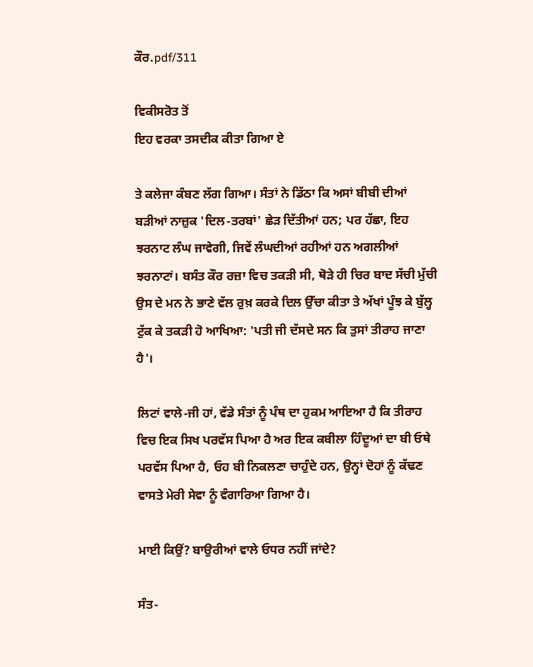ਕੌਰ.pdf/311

ਵਿਕੀਸਰੋਤ ਤੋਂ
ਇਹ ਵਰਕਾ ਤਸਦੀਕ ਕੀਤਾ ਗਿਆ ਏ

ਤੇ ਕਲੇਜਾ ਕੰਬਣ ਲੱਗ ਗਿਆ। ਸੰਤਾਂ ਨੇ ਡਿੱਠਾ ਕਿ ਅਸਾਂ ਬੀਬੀ ਦੀਆਂ ਬੜੀਆਂ ਨਾਜ਼ੁਕ 'ਦਿਲ-ਤਰਬਾਂ' ਛੇੜ ਦਿੱਤੀਆਂ ਹਨ; ਪਰ ਹੱਛਾ, ਇਹ ਝਰਨਾਟ ਲੰਘ ਜਾਵੇਗੀ, ਜਿਵੇਂ ਲੰਘਦੀਆਂ ਰਹੀਆਂ ਹਨ ਅਗਲੀਆਂ ਝਰਨਾਟਾਂ। ਬਸੰਤ ਕੌਰ ਰਜ਼ਾ ਵਿਚ ਤਕੜੀ ਸੀ, ਥੋੜੇ ਹੀ ਚਿਰ ਬਾਦ ਸੱਚੀ ਮੁੱਚੀ ਉਸ ਦੇ ਮਨ ਨੇ ਭਾਣੇ ਵੱਲ ਰੁਖ਼ ਕਰਕੇ ਦਿਲ ਉੱਚਾ ਕੀਤਾ ਤੇ ਅੱਖਾਂ ਪੂੰਝ ਕੇ ਬੁੱਲ੍ਹ ਟੁੱਕ ਕੇ ਤਕੜੀ ਹੋ ਆਖਿਆ: 'ਪਤੀ ਜੀ ਦੱਸਦੇ ਸਨ ਕਿ ਤੁਸਾਂ ਤੀਰਾਹ ਜਾਣਾ ਹੈ'।

ਲਿਟਾਂ ਵਾਲੇ-ਜੀ ਹਾਂ, ਵੱਡੇ ਸੰਤਾਂ ਨੂੰ ਪੰਥ ਦਾ ਹੁਕਮ ਆਇਆ ਹੈ ਕਿ ਤੀਰਾਹ ਵਿਚ ਇਕ ਸਿਖ ਪਰਵੱਸ ਪਿਆ ਹੈ ਅਰ ਇਕ ਕਬੀਲਾ ਹਿੰਦੂਆਂ ਦਾ ਬੀ ਓਥੇ ਪਰਵੱਸ ਪਿਆ ਹੈ, ਓਹ ਬੀ ਨਿਕਲਣਾ ਚਾਹੁੰਦੇ ਹਨ, ਉਨ੍ਹਾਂ ਦੋਹਾਂ ਨੂੰ ਕੱਢਣ ਵਾਸਤੇ ਮੇਰੀ ਸੇਵਾ ਨੂੰ ਵੰਗਾਰਿਆ ਗਿਆ ਹੈ।

ਮਾਈ ਕਿਉਂ? ਬਾਉਰੀਆਂ ਵਾਲੇ ਓਧਰ ਨਹੀਂ ਜਾਂਦੇ?

ਸੰਤ-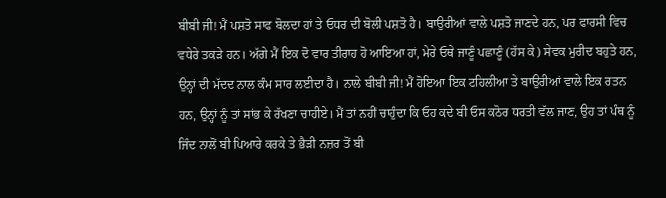ਬੀਬੀ ਜੀ! ਮੈਂ ਪਸ਼ਤੋ ਸਾਫ ਬੋਲਦਾ ਹਾਂ ਤੇ ਓਧਰ ਦੀ ਬੋਲੀ ਪਸ਼ਤੋ ਹੈ। ਬਾਉਰੀਆਂ ਵਾਲੇ ਪਸ਼ਤੋ ਜਾਣਦੇ ਹਨ, ਪਰ ਫਾਰਸੀ ਵਿਚ ਵਧੇਰੇ ਤਕੜੇ ਹਨ। ਅੱਗੇ ਮੈਂ ਇਕ ਦੋ ਵਾਰ ਤੀਰਾਹ ਹੋ ਆਇਆ ਹਾਂ, ਮੇਰੇ ਓਥੇ ਜਾਣੂੰ ਪਛਾਣੂੰ (ਹੱਸ ਕੇ) ਸੇਵਕ ਮੁਰੀਦ ਬਹੁਤੇ ਹਨ, ਉਨ੍ਹਾਂ ਦੀ ਮੱਦਦ ਨਾਲ ਕੰਮ ਸਾਰ ਲਈਦਾ ਹੈ। ਨਾਲੇ ਬੀਬੀ ਜੀ! ਮੈਂ ਹੋਇਆ ਇਕ ਟਹਿਲੀਆ ਤੇ ਬਾਉਰੀਆਂ ਵਾਲੇ ਇਕ ਰਤਨ ਹਨ, ਉਨ੍ਹਾਂ ਨੂੰ ਤਾਂ ਸਾਂਭ ਕੇ ਰੱਖਣਾ ਚਾਹੀਏ। ਮੈਂ ਤਾਂ ਨਹੀਂ ਚਾਹੁੰਦਾ ਕਿ ਓਹ ਕਦੇ ਬੀ ਓਸ ਕਠੋਰ ਧਰਤੀ ਵੱਲ ਜਾਣ, ਉਹ ਤਾਂ ਪੰਥ ਨੂੰ ਜਿੰਦ ਨਾਲੋਂ ਬੀ ਪਿਆਰੇ ਕਰਕੇ ਤੇ ਭੈੜੀ ਨਜ਼ਰ ਤੋਂ ਬੀ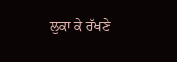ਲੁਕਾ ਕੇ ਰੱਖਣੇ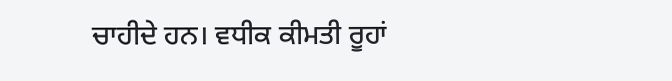ਚਾਹੀਦੇ ਹਨ। ਵਧੀਕ ਕੀਮਤੀ ਰੂਹਾਂ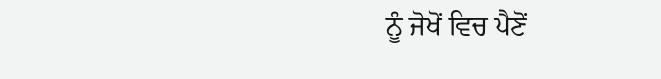ਨੂੰ ਜੋਖੋਂ ਵਿਚ ਪੈਣੋਂ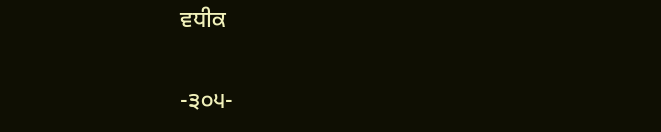ਵਧੀਕ

-੩੦੫-